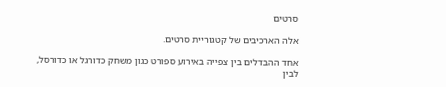סרטים

אלה הארכיבים של קטגוריית סרטים.

אחד ההבדלים בין צפייה באירוע ספורט כגון משחק כדורגל או כדורסל, לבין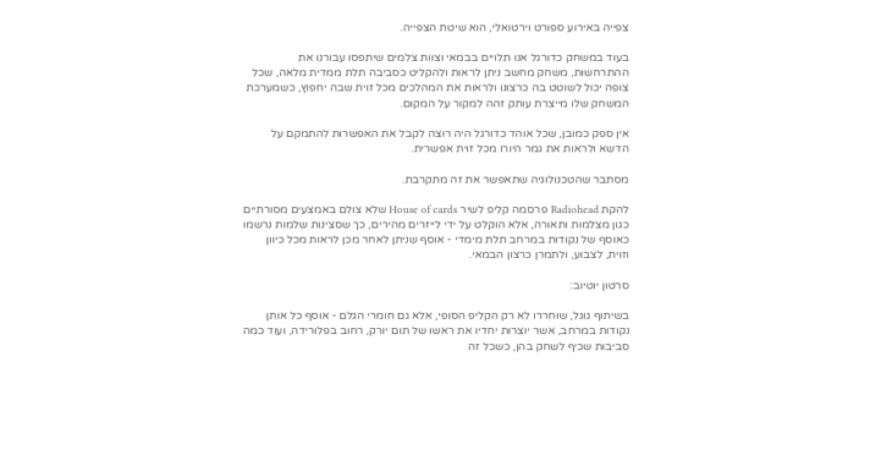צפייה באירוע ספורט וירטואלי, הוא שיטת הצפייה.

בעוד במשחק כדורגל אנו תלויים בבמאי וצוות צלמים שיתפסו עבורנו את ההתרחשות, משחק מחשב ניתן לראות ולהקליט כסביבה תלת ממדית מלאה, שכל צופה יכול לשוטט בה כרצונו ולראות את המהלכים מכל זוית שבה יחפוץ, כשמערכת המשחק שלו מייצרת עותק זהה למקור על המקום.

אין ספק כמובן, שכל אוהד כדורגל היה רוצה לקבל את האפשרות להתמקם על הדשא ולראות את גמר היורו מכל זוית אפשרית.

מסתבר שהטכנולוגיה שתאפשר את זה מתקרבת.

להקת Radiohead פרסמה קליפ לשיר House of cards שלא צולם באמצעים מסורתיים כגון מצלמות ותאורה, אלא הוקלט על ידי לייזרים מהירים, כך שסצינות שלמות נרשמו כאוסף של נקודות במרחב תלת מימדי - אוסף שניתן לאחר מכן לראות מכל כיוון וזוית, לצבוע, ולתמרן כרצון הבמאי.

סרטון יוטיוב:

בשיתוף גוגל, שוחררו לא רק הקליפ הסופי, אלא גם חומרי הגלם - אוסף כל אותן נקודות במרחב, אשר יוצרות יחדיו את ראשו של תום יורק, רחוב בפלורידה, ועוד כמה סביבות שכיף לשחק בהן, כשכל זה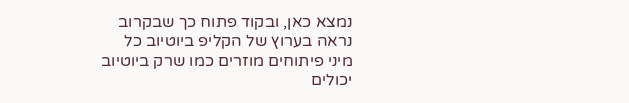נמצא כאן, ובקוד פתוח כך שבקרוב נראה בערוץ של הקליפ ביוטיוב כל מיני פיתוחים מוזרים כמו שרק ביוטיוב יכולים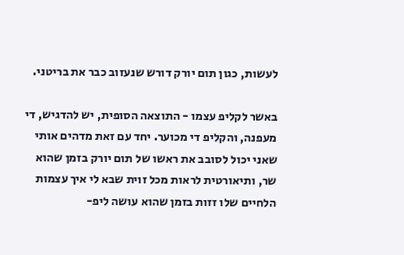לעשות, כגון תום יורק דורש שנעזוב כבר את בריטני.

באשר לקליפ עצמו - התוצאה הסופית, יש להדגיש, די מעפנה, והקליפ די מכוער. יחד עם זאת מדהים אותי שאני יכול לסובב את ראשו של תום יורק בזמן שהוא שר, ותיאורטית לראות מכל זוית שבא לי איך עצמות הלחיים שלו זזות בזמן שהוא עושה ליפ-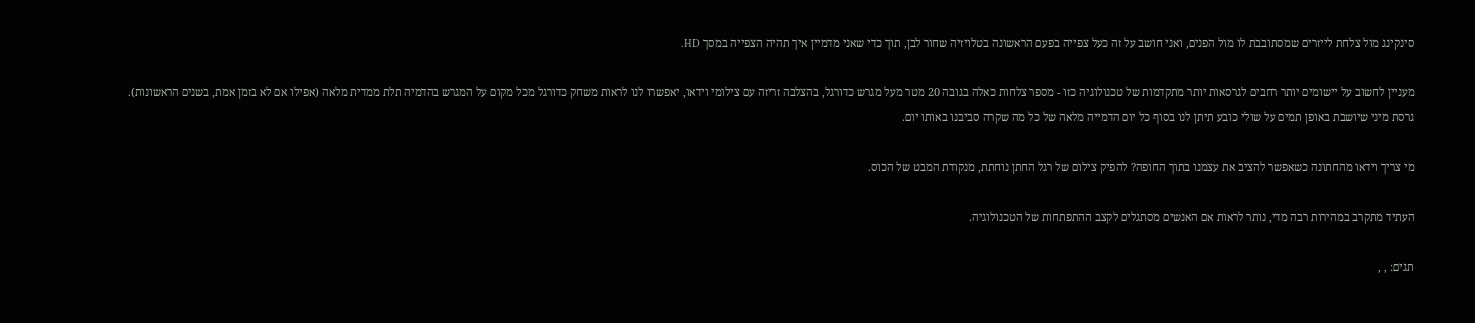סינקינג מול צלחת לייזרים שמסתובבת לו מול הפנים, ואני חושב על זה כעל צפייה בפעם הראשונה בטלויזיה שחור לבן, תוך כדי שאני מדמיין איך תהיה הצפייה במסך HD.

מעניין לחשוב על יישומים יותר רחבים לגרסאות יותר מתקדמות של טכנולוגיה כזו - מספר צלחות כאלה בגובה 20 מטר מעל מגרש כדורגל, בהצלבה זריזה עם צילומי וידאו, יאפשרו לנו לראות משחק כדורגל מכל מקום על המגרש בהדמיה תלת ממדית מלאה (אפילו אם לא בזמן אמת, בשנים הראשונות). גרסת מיני שיושבת באופן תמים על שולי כובע תיתן לנו בסוף כל יום הדמייה מלאה של כל מה שקרה סביבנו באותו יום.

מי צריך וידאו מהחתונה כשאפשר להציב את עצמנו בתוך החופה? להפיק צילום של רגל החתן נוחתת, מנקודת המבט של הכוס.

העתיד מתקרב במהירות רבה מדי, נותר לראות אם האנשים מסתגלים לקצב ההתפתחות של הטכנולוגיה.

תגים: , ,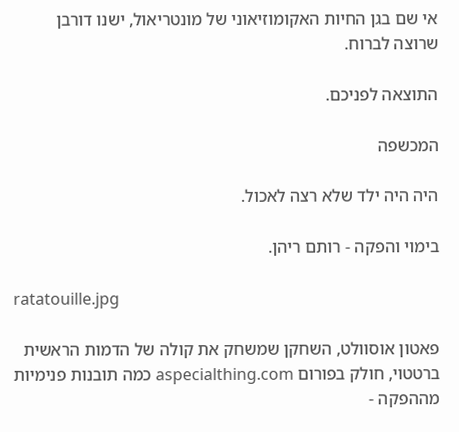אי שם בגן החיות האקומוזיאוני של מונטריאול, ישנו דורבן שרוצה לברוח.

התוצאה לפניכם.

המכשפה

היה היה ילד שלא רצה לאכול.

בימוי והפקה - רותם ריהן.

ratatouille.jpg

פאטון אוסוולט, השחקן שמשחק את קולה של הדמות הראשית ברטטוי, חולק בפורום aspecialthing.com כמה תובנות פנימיות מההפקה -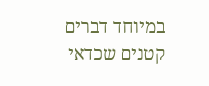במיוחד דברים קטנים שכדאי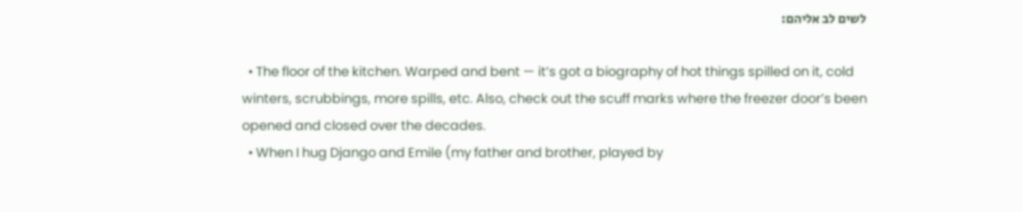לשים לב אליהם:

  • The floor of the kitchen. Warped and bent — it’s got a biography of hot things spilled on it, cold winters, scrubbings, more spills, etc. Also, check out the scuff marks where the freezer door’s been opened and closed over the decades.
  • When I hug Django and Emile (my father and brother, played by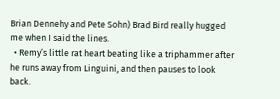Brian Dennehy and Pete Sohn) Brad Bird really hugged me when I said the lines.
  • Remy’s little rat heart beating like a triphammer after he runs away from Linguini, and then pauses to look back.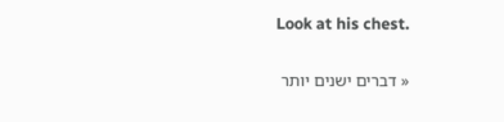Look at his chest.

« דברים ישנים יותר